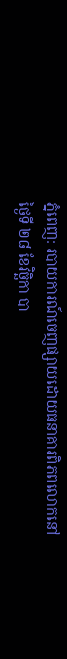ភ្នំពេញ: របាយការណ៍ចេញផ្សាយដោយធនាគារពិភពលោកនៅថ្ងៃទី ២៨ ខែវិច្ឆិកា បា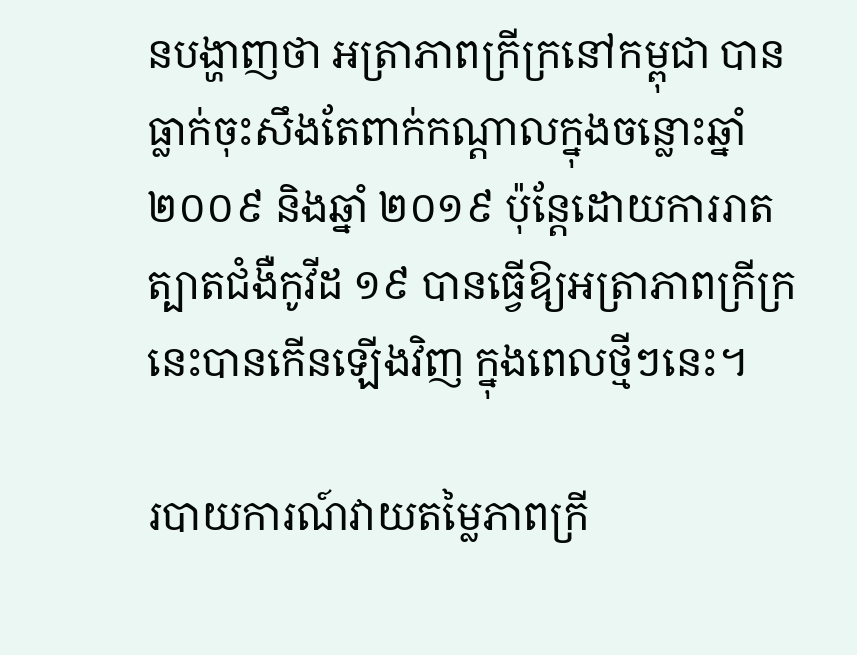នបង្ហាញថា អត្រាភាពក្រីក្រនៅកម្ពុជា បានធ្លាក់ចុះសឹងតែពាក់កណ្តាលក្នុងចន្លោះឆ្នាំ ២០០៩ និងឆ្នាំ ២០១៩ ប៉ុន្តែដោយការរាតត្បាតជំងឺកូវីដ ១៩ បានធ្វើឱ្យអត្រាភាពក្រីក្រនេះបានកើនឡើងវិញ ក្នុងពេលថ្មីៗនេះ។

របាយការណ៍វាយតម្លៃភាពក្រី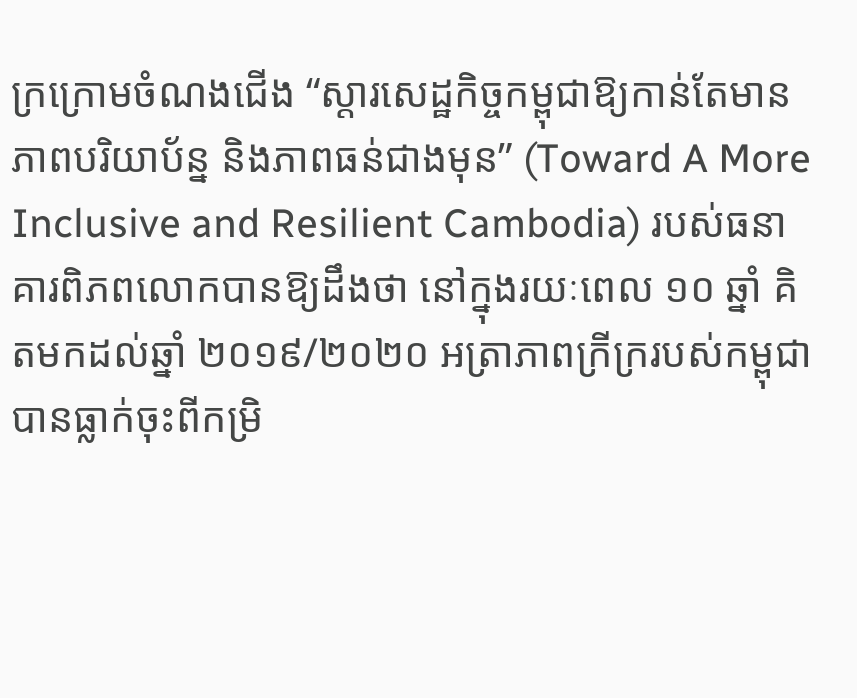ក្រក្រោមចំណងជើង “ស្តារសេដ្ឋកិច្ចកម្ពុជាឱ្យកាន់តែមានភាពបរិយាប័ន្ន និងភាពធន់ជាងមុន” (Toward A More Inclusive and Resilient Cambodia) របស់ធនាគារពិភពលោកបានឱ្យដឹងថា នៅក្នុងរយៈពេល ១០ ឆ្នាំ គិតមកដល់ឆ្នាំ ២០១៩/២០២០ អត្រាភាពក្រីក្ររបស់កម្ពុជាបានធ្លាក់ចុះពីកម្រិ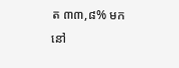ត ៣៣,៨% មកនៅ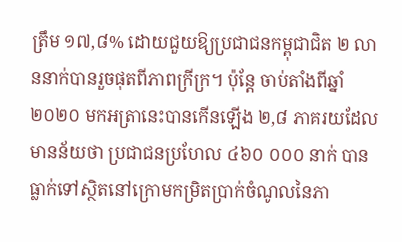ត្រឹម ១៧,៨% ដោយជួយឱ្យប្រជាជនកម្ពុជាជិត ២ លាននាក់បានរួចផុតពីភាពក្រីក្រ។ ប៉ុន្តែ ចាប់តាំងពីឆ្នាំ ២០២០ មកអត្រានេះបានកើនឡើង ២,៨ ភាគរយដែលមានន័យថា ប្រជាជនប្រហែល ៤៦០ ០០០ នាក់ បានធ្លាក់ទៅស្ថិតនៅក្រោមកម្រិតប្រាក់ចំណូលនៃភា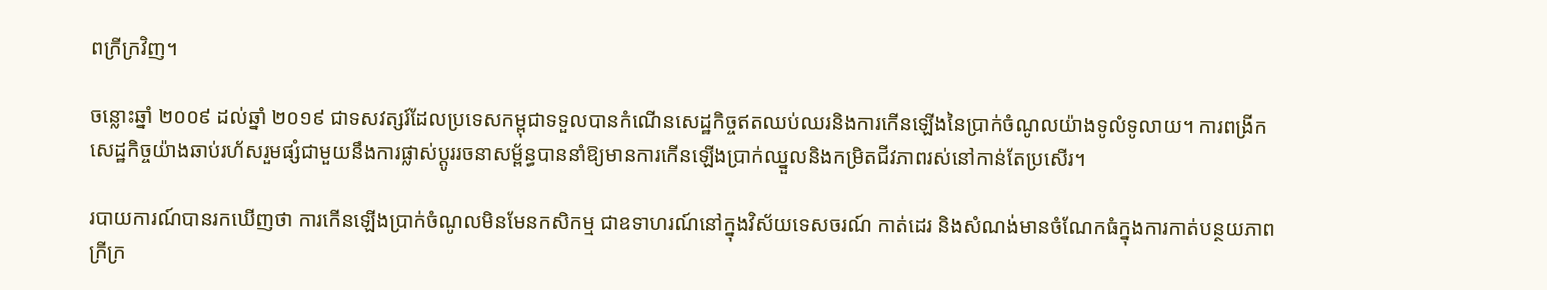ពក្រីក្រវិញ។

ចន្លោះឆ្នាំ ២០០៩ ដល់ឆ្នាំ ២០១៩ ជាទសវត្សរ៍ដែលប្រទេសកម្ពុជាទទួលបានកំណើនសេដ្ឋកិច្ចឥតឈប់ឈរនិងការកើនឡើងនៃប្រាក់ចំណូលយ៉ាងទូលំទូលាយ។ ការពង្រីកសេដ្ឋកិច្ចយ៉ាងឆាប់រហ័សរួមផ្សំជាមួយនឹងការផ្លាស់ប្តូររចនាសម្ព័ន្ធបាននាំឱ្យមានការកើនឡើងប្រាក់ឈ្នួលនិងកម្រិតជីវភាពរស់នៅកាន់តែប្រសើរ។

របាយការណ៍បានរកឃើញថា ការកើនឡើងប្រាក់ចំណូលមិនមែនកសិកម្ម ជាឧទាហរណ៍នៅក្នុងវិស័យទេសចរណ៍ កាត់ដេរ និងសំណង់មានចំណែកធំក្នុងការកាត់បន្ថយភាពក្រីក្រ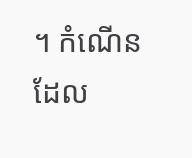។ កំណើនដែល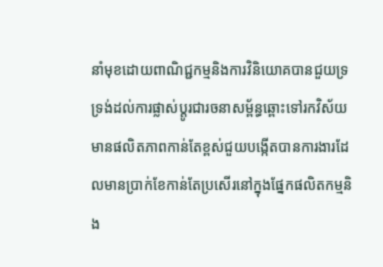នាំមុខដោយពាណិជ្ជកម្មនិងការវិនិយោគបានជួយទ្រទ្រង់ដល់ការផ្លាស់ប្តូរជារចនាសម្ព័ន្ធឆ្ពោះទៅរកវិស័យមានផលិតភាពកាន់តែខ្ពស់ជួយបង្កើតបានការងារដែលមានប្រាក់ខែកាន់តែប្រសើរនៅក្នុងផ្នែកផលិតកម្មនិង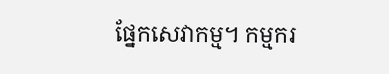ផ្នែកសេវាកម្ម។ កម្មករ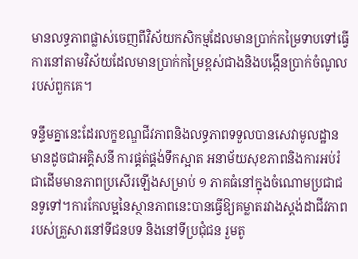មានលទ្ធភាពផ្លាស់ចេញពីវិស័យកសិកម្មដែលមានប្រាក់កម្រៃទាបទៅធ្វើការនៅតាមវិស័យដែលមានប្រាក់កម្រៃខ្ពស់ជាងនិងបង្កើនប្រាក់ចំណូលរបស់ពួកគេ។

ទន្ទឹមគ្នានេះដែរលក្ខខណ្ឌជីវភាពនិងលទ្ធភាពទទួលបានសេវាមូលដ្ឋាន មានដូចជាអគ្គិសនី ការផ្គត់ផ្គង់ទឹកស្អាត អនាម័យសុខភាពនិងការអប់រំជាដើមមានភាពប្រសើរឡើងសម្រាប់ ១ ភាគធំនៅក្នុងចំណោមប្រជាជនទូទៅ។ការកែលម្អនៃស្ថានភាពនេះបានធ្វើឱ្យគម្លាតរវាងស្តង់ដាជីវភាពរបស់គ្រួសារនៅទីជនបទ និងនៅទីប្រជុំជន រួមតូ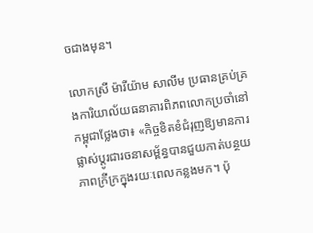ចជាងមុន។

លោកស្រី ម៉ារីយ៉ាម សាលីម ប្រធានគ្រប់គ្រងការិយាល័យធនាគារពិភពលោកប្រចាំនៅកម្ពុជាថ្លែងថា៖ «កិច្ចខិតខំជំរុញឱ្យមានការផ្លាស់ប្តូរជារចនាសម្ព័ន្ធបានជួយកាត់បន្ថយភាពក្រីក្រក្នុងរយៈពេលកន្លងមក។ ប៉ុ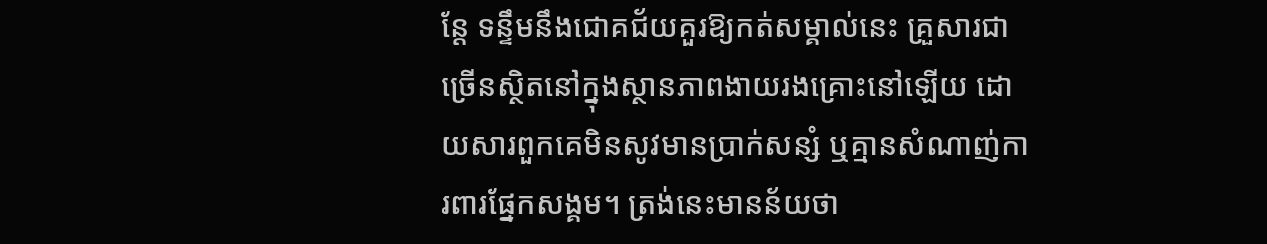ន្តែ ទន្ទឹមនឹងជោគជ័យគួរឱ្យកត់សម្គាល់នេះ គ្រួសារជាច្រើនស្ថិតនៅក្នុងស្ថានភាពងាយរងគ្រោះនៅឡើយ ដោយសារពួកគេមិនសូវមានប្រាក់សន្សំ ឬគ្មានសំណាញ់ការពារផ្នែកសង្គម។ ត្រង់នេះមានន័យថា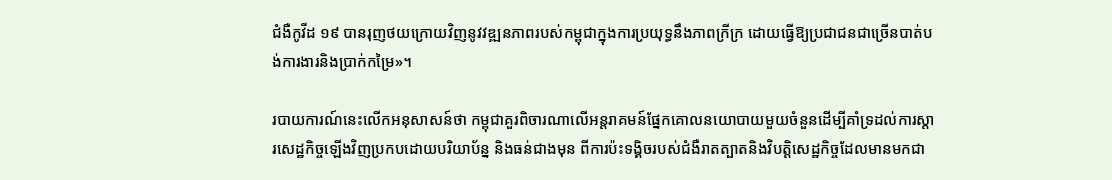ជំងឺកូវីដ ១៩ បានរុញថយក្រោយវិញនូវវឌ្ឍនភាពរបស់កម្ពុជាក្នុងការប្រយុទ្ធនឹងភាពក្រីក្រ ដោយធ្វើឱ្យប្រជាជនជាច្រើនបាត់បង់ការងារនិងប្រាក់កម្រៃ»។

របាយការណ៍នេះលើកអនុសាសន៍ថា កម្ពុជាគួរពិចារណាលើអន្តរាគមន៍ផ្នែកគោលនយោបាយមួយចំនួនដើម្បីគាំទ្រដល់ការស្តារសេដ្ឋកិច្ចឡើងវិញប្រកបដោយបរិយាប័ន្ន និងធន់ជាងមុន ពីការប៉ះទង្គិចរបស់ជំងឺរាតត្បាតនិងវិបត្តិសេដ្ឋកិច្ចដែលមានមកជា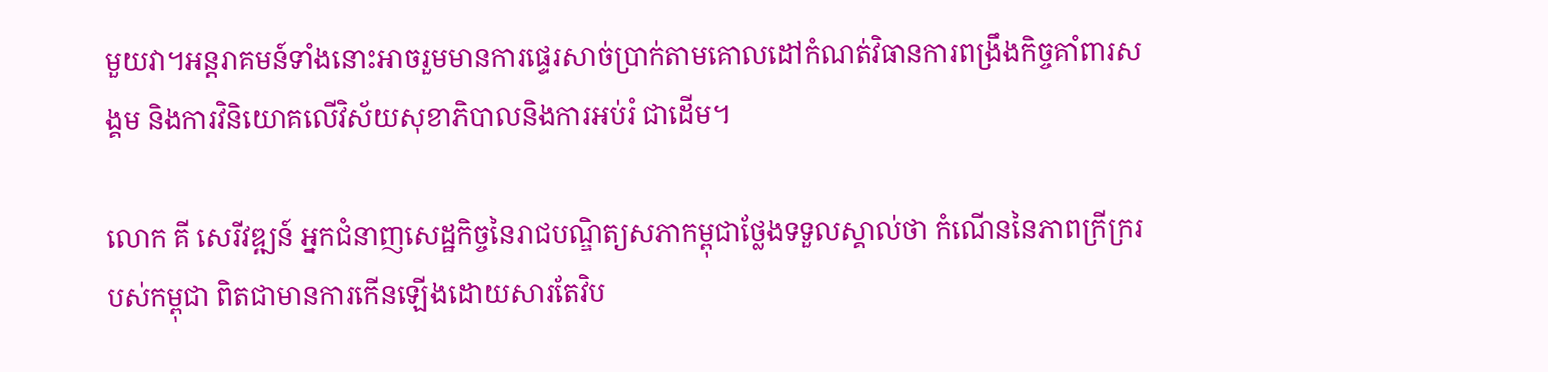មួយវា។អន្តរាគមន៍ទាំងនោះអាចរួមមានការផ្ទេរសាច់ប្រាក់តាមគោលដៅកំណត់វិធានការពង្រឹងកិច្ចគាំពារសង្គម និងការវិនិយោគលើវិស័យសុខាភិបាលនិងការអប់រំ ជាដើម។

លោក គី សេរីវឌ្ឍន៍ អ្នកជំនាញសេដ្ឋកិច្ចនៃរាជបណ្ឌិត្យសភាកម្ពុជាថ្លែងទទួលស្គាល់ថា កំណើននៃភាពក្រីក្ររបស់កម្ពុជា ពិតជាមានការកើនឡើងដោយសារតែវិប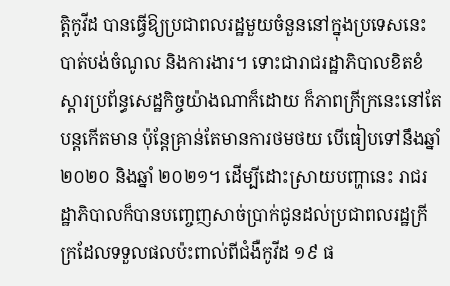ត្តិកូវីដ បានធ្វើឱ្យប្រជាពលរដ្ឋមួយចំនួននៅក្នុងប្រទេសនេះ បាត់បង់ចំណូល និងការងារ។ ទោះជារាជរដ្ឋាភិបាលខិតខំស្តារប្រព័ន្ធសេដ្ឋកិច្ចយ៉ាងណាក៏ដោយ ក៏ភាពក្រីក្រនេះនៅតែបន្តកើតមាន ប៉ុន្តែគ្រាន់តែមានការថមថយ បើធៀបទៅនឹងឆ្នាំ ២០២០ និងឆ្នាំ ២០២១។ ដើម្បីដោះស្រាយបញ្ហានេះ រាជរដ្ឋាភិបាលក៏បានបញ្ចេញសាច់ប្រាក់ជូនដល់ប្រជាពលរដ្ឋក្រីក្រដែលទទួលផលប៉ះពាល់ពីជំងឺកូវីដ ១៩ ផ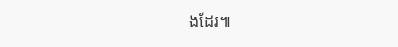ងដែរ៕